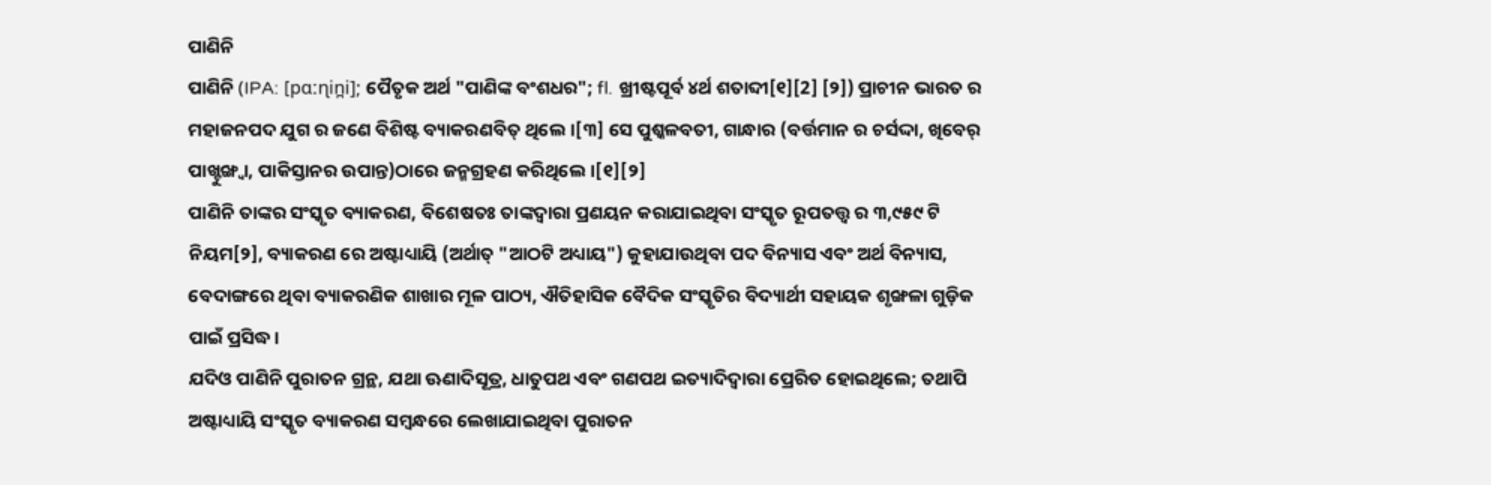ପାଣିନି
ପାଣିନି (IPA: [pɑːɳin̪i]; ପୈତୃକ ଅର୍ଥ "ପାଣିଙ୍କ ବଂଶଧର"; fl. ଖ୍ରୀଷ୍ଟପୂର୍ବ ୪ର୍ଥ ଶତାବ୍ଦୀ[୧][2] [୨]) ପ୍ରାଚୀନ ଭାରତ ର ମହାଜନପଦ ଯୁଗ ର ଜଣେ ବିଶିଷ୍ଟ ବ୍ୟାକରଣବିତ୍ ଥିଲେ।[୩] ସେ ପୁଶ୍କଳବତୀ, ଗାନ୍ଧାର (ବର୍ତ୍ତମାନ ର ଚର୍ସଦ୍ଦା, ଖିବେର୍ ପାଖ୍ଟୁଙ୍ଖ୍ୱା, ପାକିସ୍ତାନର ଉପାନ୍ତ)ଠାରେ ଜନ୍ମଗ୍ରହଣ କରିଥିଲେ।[୧][୨]
ପାଣିନି ତାଙ୍କର ସଂସ୍କୃତ ବ୍ୟାକରଣ, ବିଶେଷତଃ ତାଙ୍କଦ୍ୱାରା ପ୍ରଣୟନ କରାଯାଇଥିବା ସଂସ୍କୃତ ରୂପତତ୍ତ୍ୱ ର ୩,୯୫୯ ଟି ନିୟମ[୨], ବ୍ୟାକରଣ ରେ ଅଷ୍ଟାଧ୍ୟାୟି (ଅର୍ଥାତ୍ "ଆଠଟି ଅଧ୍ୟାୟ") କୁହାଯାଉଥିବା ପଦ ବିନ୍ୟାସ ଏବଂ ଅର୍ଥ ବିନ୍ୟାସ, ବେଦାଙ୍ଗରେ ଥିବା ବ୍ୟାକରଣିକ ଶାଖାର ମୂଳ ପାଠ୍ୟ, ଐତିହାସିକ ବୈଦିକ ସଂସ୍କୃତିର ବିଦ୍ୟାର୍ଥୀ ସହାୟକ ଶୃଙ୍ଖଳା ଗୁଡ଼ିକ ପାଇଁ ପ୍ରସିଦ୍ଧ।
ଯଦିଓ ପାଣିନି ପୁରାତନ ଗ୍ରନ୍ଥ, ଯଥା ଊଣାଦିସୂତ୍ର, ଧାତୁପଥ ଏବଂ ଗଣପଥ ଇତ୍ୟାଦିଦ୍ୱାରା ପ୍ରେରିତ ହୋଇଥିଲେ; ତଥାପି ଅଷ୍ଟାଧ୍ୟାୟି ସଂସ୍କୃତ ବ୍ୟାକରଣ ସମ୍ବନ୍ଧରେ ଲେଖାଯାଇଥିବା ପୁରାତନ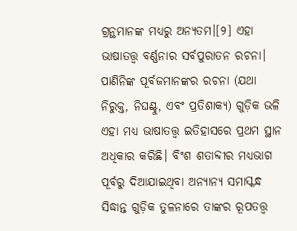ଗ୍ରନ୍ଥମାନଙ୍କ ମଧ୍ୟରୁ ଅନ୍ୟତମ।[୨] ଏହା ଭାଷାତତ୍ତ୍ୱ ବର୍ଣ୍ଣନାର ସର୍ବପୁରାତନ ରଚନା। ପାଣିନିଙ୍କ ପୂର୍ବଜମାନଙ୍କର ରଚନା (ଯଥା ନିରୁକ୍ତ, ନିଘଣ୍ଟୁ, ଏବଂ ପ୍ରତିଶାକ୍ୟ) ଗୁଡ଼ିକ ଭଳି ଏହା ମଧ୍ୟ ଭାଷାତତ୍ତ୍ୱ ଇତିହାସରେ ପ୍ରଥମ ସ୍ଥାନ ଅଧିକାର କରିଛି। ବିଂଶ ଶତାବ୍ଦୀର ମଧ୍ୟଭାଗ ପୂର୍ବରୁ ଦିଆଯାଇଥିବା ଅନ୍ୟାନ୍ୟ ସମାସ୍କନ୍ଧ ସିଦ୍ଧାନ୍ତ ଗୁଡ଼ିକ ତୁଳନାରେ ତାଙ୍କର ରୂପତତ୍ତ୍ୱ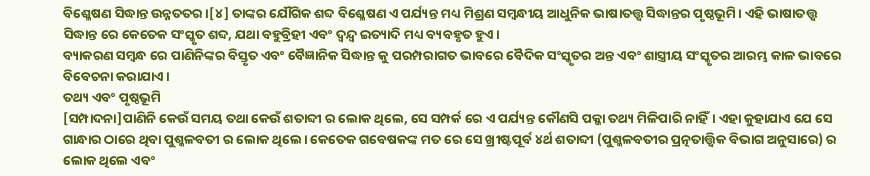ବିଶ୍ଳେଷଣ ସିଦ୍ଧାନ୍ତ ଉନ୍ନତତର।[୪] ତାଙ୍କର ଯୌଗିକ ଶବ୍ଦ ବିଶ୍ଳେଷଣ ଏ ପର୍ଯ୍ୟନ୍ତ ମଧ୍ୟ ମିଶ୍ରଣ ସମ୍ବନ୍ଧୀୟ ଆଧୁନିକ ଭାଷାତତ୍ତ୍ୱ ସିଦ୍ଧାନ୍ତର ପୃଷ୍ଠଭୂମି। ଏହି ଭାଷାତତ୍ତ୍ୱ ସିଦ୍ଧାନ୍ତ ରେ କେତେକ ସଂସ୍କୃତ ଶବ୍ଦ, ଯଥା ବହୁବ୍ରିହୀ ଏବଂ ଦ୍ୱନ୍ଦ୍ୱ ଇତ୍ୟାଦି ମଧ୍ୟ ବ୍ୟବହୃତ ହୁଏ।
ବ୍ୟାକରଣ ସମ୍ବନ୍ଧ ରେ ପାଣିନିଙ୍କର ବିସ୍ତୃତ ଏବଂ ବୈଜ୍ଞାନିକ ସିଦ୍ଧାନ୍ତ କୁ ପରମ୍ପରାଗତ ଭାବରେ ବୈଦିକ ସଂସ୍କୃତର ଅନ୍ତ ଏବଂ ଶାସ୍ତ୍ରୀୟ ସଂସ୍କୃତର ଆରମ୍ଭ କାଳ ଭାବରେ ବିବେଚନା କରାଯାଏ।
ତଥ୍ୟ ଏବଂ ପୃଷ୍ଠଭୂମି
[ସମ୍ପାଦନା]ପାଣିନି କେଉଁ ସମୟ ତଥା କେଉଁ ଶତାବ୍ଦୀ ର ଲୋକ ଥିଲେ, ସେ ସମ୍ପର୍କ ରେ ଏ ପର୍ଯ୍ୟନ୍ତ କୌଣସି ପକ୍କା ତଥ୍ୟ ମିଳିପାରି ନାହିଁ। ଏହା କୁହାଯାଏ ଯେ ସେ ଗାନ୍ଧାର ଠାରେ ଥିବା ପୁଶ୍କଳବତୀ ର ଲୋକ ଥିଲେ। କେତେକ ଗବେଷକଙ୍କ ମତ ରେ ସେ ଖ୍ରୀଷ୍ଟପୂର୍ବ ୪ର୍ଥ ଶତାବ୍ଦୀ (ପୁଶ୍କଳବତୀର ପ୍ରତ୍ନତାତ୍ତ୍ୱିକ ବିଭାଗ ଅନୁସାରେ) ର ଲୋକ ଥିଲେ ଏବଂ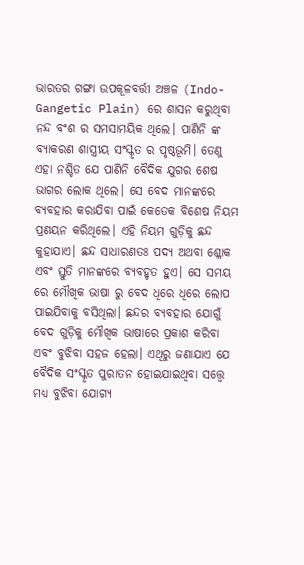ଭାରତର ଗଙ୍ଗା ଉପକୂଳବର୍ତ୍ତୀ ଅଞ୍ଚଳ (Indo-Gangetic Plain) ରେ ଶାସନ କରୁଥିବା ନନ୍ଦ ବଂଶ ର ସମସାମୟିକ ଥିଲେ। ପାଣିନି ଙ୍କ ବ୍ୟାକରଣ ଶାସ୍ତ୍ରୀୟ ସଂସ୍କୃତ ର ପୃଷ୍ଠଭୂମି। ତେଣୁ ଏହା ନଶ୍ଚିତ ଯେ ପାଣିନି ବୈଦିକ ଯୁଗର ଶେଷ ଭାଗର ଲୋକ ଥିଲେ। ସେ ବେଦ ମାନଙ୍କରେ ବ୍ୟବହାର କରାଯିବା ପାଇଁ କେତେକ ବିଶେଷ ନିୟମ ପ୍ରଣୟନ କରିଥିଲେ। ଏହି ନିୟମ ଗୁଡ଼ିକୁ ଛନ୍ଦ କୁହାଯାଏ। ଛନ୍ଦ ସାଧାରଣତଃ ପଦ୍ୟ ଅଥବା ଶ୍ଳୋକ ଏବଂ ସ୍ତୁତି ମାନଙ୍କରେ ବ୍ୟବହୃତ ହୁଏ। ସେ ସମୟ ରେ ମୌଖିକ ଭାଷା ରୁ ବେଦ ଧିରେ ଧିରେ ଲୋପ ପାଇଯିବାକୁ ବସିଥିଲା। ଛନ୍ଦର ବ୍ୟବହାର ଯୋଗୁଁ ବେଦ ଗୁଡ଼ିକୁ ମୌଖିକ ଭାଷାରେ ପ୍ରକାଶ କରିବା ଏବଂ ବୁଝିବା ସହଜ ହେଲା। ଏଥିରୁ ଜଣାଯାଏ ଯେ ବୈଦିକ ସଂସ୍କୃତ ପୁରାତନ ହୋଇଯାଇଥିବା ସତ୍ତ୍ୱେ ମଧ୍ୟ ବୁଝିବା ଯୋଗ୍ୟ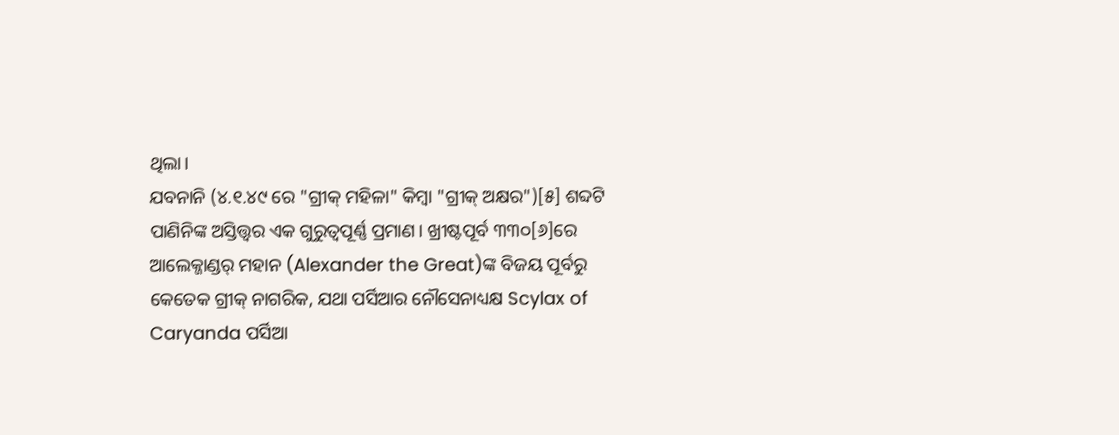ଥିଲା।
ଯବନାନି (୪.୧.୪୯ ରେ "ଗ୍ରୀକ୍ ମହିଳା" କିମ୍ବା "ଗ୍ରୀକ୍ ଅକ୍ଷର")[୫] ଶବ୍ଦଟି ପାଣିନିଙ୍କ ଅସ୍ତିତ୍ତ୍ୱର ଏକ ଗୁରୁତ୍ୱପୂର୍ଣ୍ଣ ପ୍ରମାଣ। ଖ୍ରୀଷ୍ଟପୂର୍ବ ୩୩୦[୬]ରେ ଆଲେକ୍ଜାଣ୍ଡର୍ ମହାନ (Alexander the Great)ଙ୍କ ବିଜୟ ପୂର୍ବରୁ କେତେକ ଗ୍ରୀକ୍ ନାଗରିକ, ଯଥା ପର୍ସିଆର ନୌସେନାଧ୍ୟକ୍ଷ Scylax of Caryanda ପର୍ସିଆ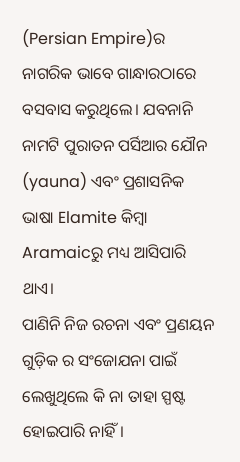(Persian Empire)ର ନାଗରିକ ଭାବେ ଗାନ୍ଧାରଠାରେ ବସବାସ କରୁଥିଲେ। ଯବନାନି ନାମଟି ପୁରାତନ ପର୍ସିଆର ଯୌନ (yauna) ଏବଂ ପ୍ରଶାସନିକ ଭାଷା Elamite କିମ୍ବା Aramaicରୁ ମଧ୍ୟ ଆସିପାରି ଥାଏ।
ପାଣିନି ନିଜ ରଚନା ଏବଂ ପ୍ରଣୟନ ଗୁଡ଼ିକ ର ସଂଜୋଯନା ପାଇଁ ଲେଖୁଥିଲେ କି ନା ତାହା ସ୍ପଷ୍ଟ ହୋଇପାରି ନାହିଁ।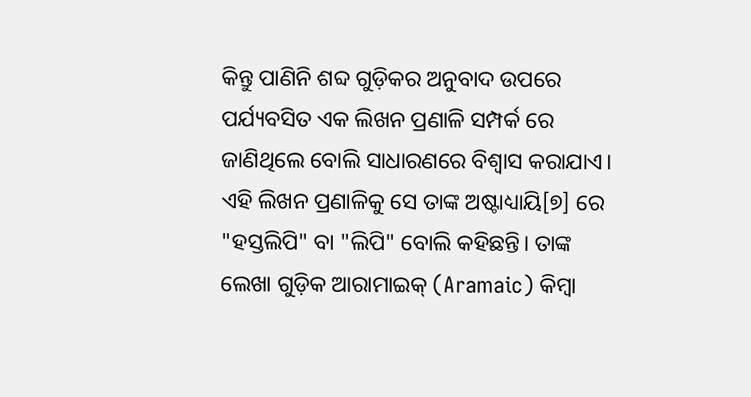କିନ୍ତୁ ପାଣିନି ଶବ୍ଦ ଗୁଡ଼ିକର ଅନୁବାଦ ଉପରେ ପର୍ଯ୍ୟବସିତ ଏକ ଲିଖନ ପ୍ରଣାଳି ସମ୍ପର୍କ ରେ ଜାଣିଥିଲେ ବୋଲି ସାଧାରଣରେ ବିଶ୍ୱାସ କରାଯାଏ। ଏହି ଲିଖନ ପ୍ରଣାଳିକୁ ସେ ତାଙ୍କ ଅଷ୍ଟାଧ୍ୟାୟି[୭] ରେ "ହସ୍ତଲିପି" ବା "ଲିପି" ବୋଲି କହିଛନ୍ତି। ତାଙ୍କ ଲେଖା ଗୁଡ଼ିକ ଆରାମାଇକ୍ (Aramaic) କିମ୍ବା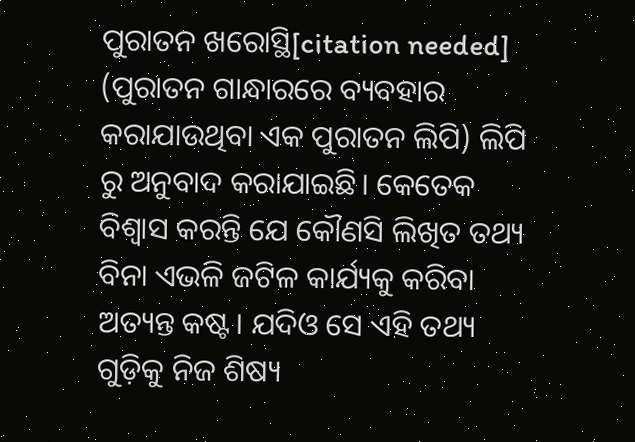ପୁରାତନ ଖରୋସ୍ଥି[citation needed] (ପୁରାତନ ଗାନ୍ଧାରରେ ବ୍ୟବହାର କରାଯାଉଥିବା ଏକ ପୁରାତନ ଲିପି) ଲିପି ରୁ ଅନୁବାଦ କରାଯାଇଛି। କେତେକ ବିଶ୍ୱାସ କରନ୍ତି ଯେ କୌଣସି ଲିଖିତ ତଥ୍ୟ ବିନା ଏଭଳି ଜଟିଳ କାର୍ଯ୍ୟକୁ କରିବା ଅତ୍ୟନ୍ତ କଷ୍ଟ। ଯଦିଓ ସେ ଏହି ତଥ୍ୟ ଗୁଡ଼ିକୁ ନିଜ ଶିଷ୍ୟ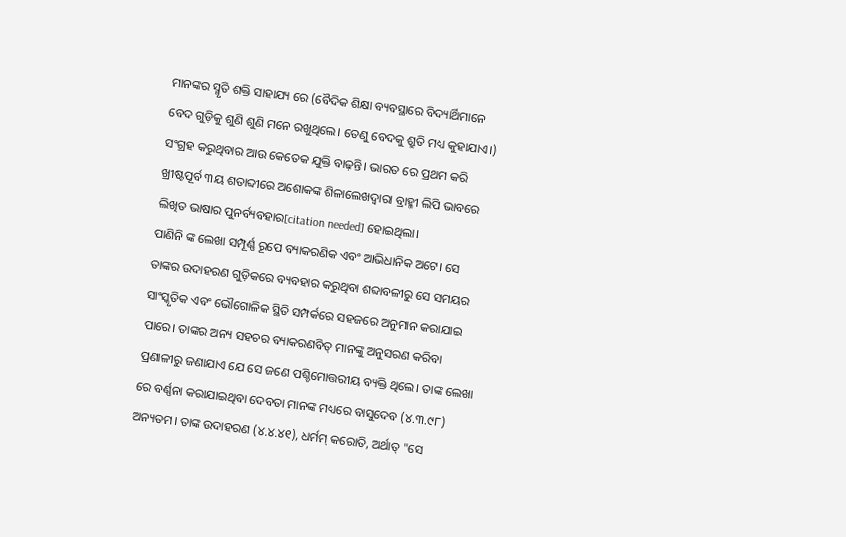ମାନଙ୍କର ସ୍ମୃତି ଶକ୍ତି ସାହାଯ୍ୟ ରେ (ବୈଦିକ ଶିକ୍ଷା ବ୍ୟବସ୍ଥାରେ ବିଦ୍ୟାର୍ଥିମାନେ ବେଦ ଗୁଡ଼ିକୁ ଶୁଣି ଶୁଣି ମନେ ରଖୁଥିଲେ। ତେଣୁ ବେଦକୁ ଶ୍ରୁତି ମଧ୍ୟ କୁହାଯାଏ।) ସଂଗ୍ରହ କରୁଥିବାର ଆଉ କେତେକ ଯୁକ୍ତି ବାଢ଼ନ୍ତି। ଭାରତ ରେ ପ୍ରଥମ କରି ଖ୍ରୀଷ୍ଟପୂର୍ବ ୩ୟ ଶତାବ୍ଦୀରେ ଅଶୋକଙ୍କ ଶିଳାଲେଖଦ୍ୱାରା ବ୍ରାହ୍ମୀ ଲିପି ଭାବରେ ଲିଖିତ ଭାଷାର ପୁନର୍ବ୍ୟବହାର[citation needed] ହୋଇଥିଲା।
ପାଣିନି ଙ୍କ ଲେଖା ସମ୍ପୂର୍ଣ୍ଣ ରୂପେ ବ୍ୟାକରଣିକ ଏବଂ ଆଭିଧାନିକ ଅଟେ। ସେ ତାଙ୍କର ଉଦାହରଣ ଗୁଡ଼ିକରେ ବ୍ୟବହାର କରୁଥିବା ଶବ୍ଦାବଳୀରୁ ସେ ସମୟର ସାଂସ୍କୃତିକ ଏବଂ ଭୌଗୋଳିକ ସ୍ଥିତି ସମ୍ପର୍କରେ ସହଜରେ ଅନୁମାନ କରାଯାଇ ପାରେ। ତାଙ୍କର ଅନ୍ୟ ସହଚର ବ୍ୟାକରଣବିତ୍ ମାନଙ୍କୁ ଅନୁସରଣ କରିବା ପ୍ରଣାଳୀରୁ ଜଣାଯାଏ ଯେ ସେ ଜଣେ ପଶ୍ଚିମୋତ୍ତରୀୟ ବ୍ୟକ୍ତି ଥିଲେ। ତାଙ୍କ ଲେଖା ରେ ବର୍ଣ୍ଣନା କରାଯାଇଥିବା ଦେବତା ମାନଙ୍କ ମଧ୍ୟରେ ବାସୁଦେବ (୪.୩.୯୮) ଅନ୍ୟତମ। ତାଙ୍କ ଉଦାହରଣ (୪.୪.୪୧), ଧର୍ମମ୍ କରୋତି, ଅର୍ଥାତ୍ "ସେ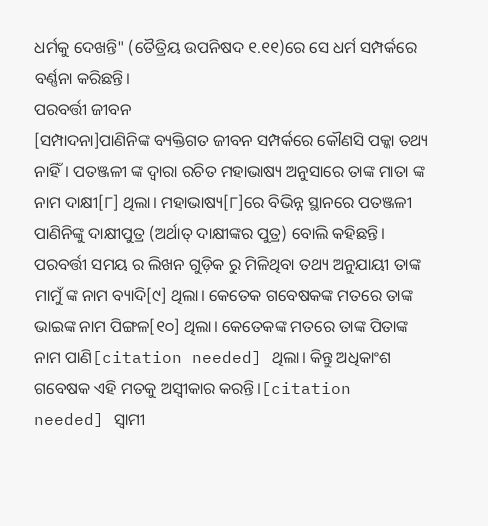ଧର୍ମକୁ ଦେଖନ୍ତି" (ତୈତ୍ରିୟ ଉପନିଷଦ ୧.୧୧)ରେ ସେ ଧର୍ମ ସମ୍ପର୍କରେ ବର୍ଣ୍ଣନା କରିଛନ୍ତି।
ପରବର୍ତ୍ତୀ ଜୀବନ
[ସମ୍ପାଦନା]ପାଣିନିଙ୍କ ବ୍ୟକ୍ତିଗତ ଜୀବନ ସମ୍ପର୍କରେ କୌଣସି ପକ୍କା ତଥ୍ୟ ନାହିଁ। ପତଞ୍ଜଳୀ ଙ୍କ ଦ୍ୱାରା ରଚିତ ମହାଭାଷ୍ୟ ଅନୁସାରେ ତାଙ୍କ ମାତା ଙ୍କ ନାମ ଦାକ୍ଷୀ[୮] ଥିଲା। ମହାଭାଷ୍ୟ[୮]ରେ ବିଭିନ୍ନ ସ୍ଥାନରେ ପତଞ୍ଜଳୀ ପାଣିନିଙ୍କୁ ଦାକ୍ଷୀପୁତ୍ର (ଅର୍ଥାତ୍ ଦାକ୍ଷୀଙ୍କର ପୁତ୍ର) ବୋଲି କହିଛନ୍ତି। ପରବର୍ତ୍ତୀ ସମୟ ର ଲିଖନ ଗୁଡ଼ିକ ରୁ ମିଳିଥିବା ତଥ୍ୟ ଅନୁଯାୟୀ ତାଙ୍କ ମାମୁଁ ଙ୍କ ନାମ ବ୍ୟାଦି[୯] ଥିଲା। କେତେକ ଗବେଷକଙ୍କ ମତରେ ତାଙ୍କ ଭାଇଙ୍କ ନାମ ପିଙ୍ଗଳ[୧୦] ଥିଲା। କେତେକଙ୍କ ମତରେ ତାଙ୍କ ପିତାଙ୍କ ନାମ ପାଣି[citation needed] ଥିଲା। କିନ୍ତୁ ଅଧିକାଂଶ ଗବେଷକ ଏହି ମତକୁ ଅସ୍ୱୀକାର କରନ୍ତି।[citation needed] ସ୍ୱାମୀ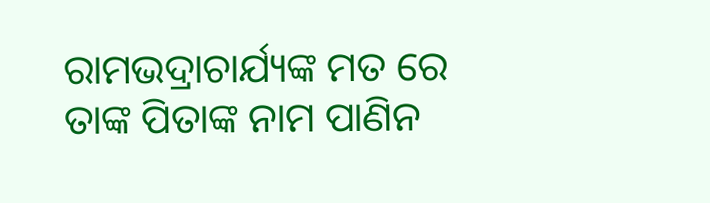ରାମଭଦ୍ରାଚାର୍ଯ୍ୟଙ୍କ ମତ ରେ ତାଙ୍କ ପିତାଙ୍କ ନାମ ପାଣିନ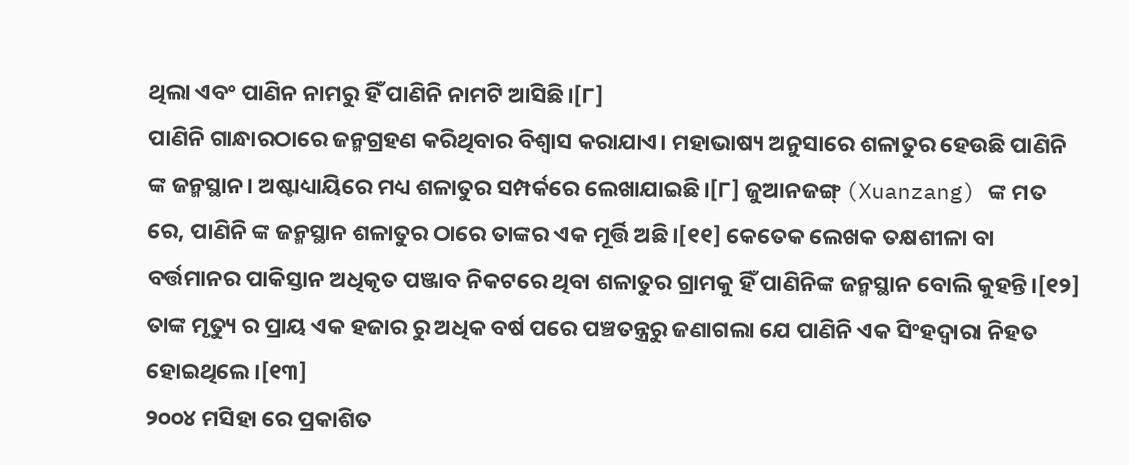ଥିଲା ଏବଂ ପାଣିନ ନାମରୁ ହିଁ ପାଣିନି ନାମଟି ଆସିଛି।[୮]
ପାଣିନି ଗାନ୍ଧାରଠାରେ ଜନ୍ମଗ୍ରହଣ କରିଥିବାର ବିଶ୍ୱାସ କରାଯାଏ। ମହାଭାଷ୍ୟ ଅନୁସାରେ ଶଳାତୁର ହେଉଛି ପାଣିନି ଙ୍କ ଜନ୍ମସ୍ଥାନ। ଅଷ୍ଟାଧ୍ୟାୟିରେ ମଧ୍ୟ ଶଳାତୁର ସମ୍ପର୍କରେ ଲେଖାଯାଇଛି।[୮] ଜୁଆନଜଙ୍ଗ୍ (Xuanzang) ଙ୍କ ମତ ରେ, ପାଣିନି ଙ୍କ ଜନ୍ମସ୍ଥାନ ଶଳାତୁର ଠାରେ ତାଙ୍କର ଏକ ମୂର୍ତ୍ତି ଅଛି।[୧୧] କେତେକ ଲେଖକ ତକ୍ଷଶୀଳା ବା ବର୍ତ୍ତମାନର ପାକିସ୍ତାନ ଅଧିକୃତ ପଞ୍ଜାବ ନିକଟରେ ଥିବା ଶଳାତୁର ଗ୍ରାମକୁ ହିଁ ପାଣିନିଙ୍କ ଜନ୍ମସ୍ଥାନ ବୋଲି କୁହନ୍ତି।[୧୨]
ତାଙ୍କ ମୃତ୍ୟୁ ର ପ୍ରାୟ ଏକ ହଜାର ରୁ ଅଧିକ ବର୍ଷ ପରେ ପଞ୍ଚତନ୍ତ୍ରରୁ ଜଣାଗଲା ଯେ ପାଣିନି ଏକ ସିଂହଦ୍ୱାରା ନିହତ ହୋଇଥିଲେ।[୧୩]
୨୦୦୪ ମସିହା ରେ ପ୍ରକାଶିତ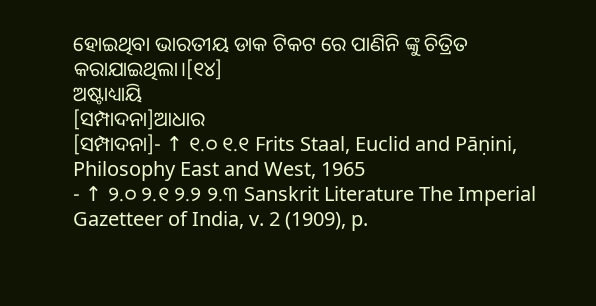ହୋଇଥିବା ଭାରତୀୟ ଡାକ ଟିକଟ ରେ ପାଣିନି ଙ୍କୁ ଚିତ୍ରିତ କରାଯାଇଥିଲା।[୧୪]
ଅଷ୍ଟାଧ୍ୟାୟି
[ସମ୍ପାଦନା]ଆଧାର
[ସମ୍ପାଦନା]- ↑ ୧.୦ ୧.୧ Frits Staal, Euclid and Pāṇini, Philosophy East and West, 1965
- ↑ ୨.୦ ୨.୧ ୨.୨ ୨.୩ Sanskrit Literature The Imperial Gazetteer of India, v. 2 (1909), p.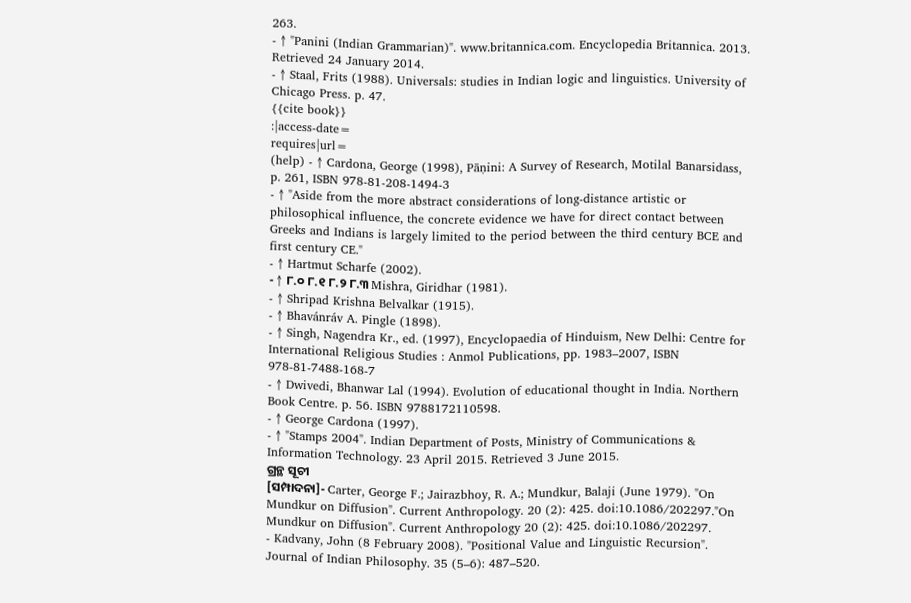263.
- ↑ "Panini (Indian Grammarian)". www.britannica.com. Encyclopedia Britannica. 2013. Retrieved 24 January 2014.
- ↑ Staal, Frits (1988). Universals: studies in Indian logic and linguistics. University of Chicago Press. p. 47.
{{cite book}}
:|access-date=
requires|url=
(help) - ↑ Cardona, George (1998), Pāṇini: A Survey of Research, Motilal Banarsidass, p. 261, ISBN 978-81-208-1494-3
- ↑ "Aside from the more abstract considerations of long-distance artistic or philosophical influence, the concrete evidence we have for direct contact between Greeks and Indians is largely limited to the period between the third century BCE and first century CE."
- ↑ Hartmut Scharfe (2002).
- ↑ ୮.୦ ୮.୧ ୮.୨ ୮.୩ Mishra, Giridhar (1981).
- ↑ Shripad Krishna Belvalkar (1915).
- ↑ Bhavánráv A. Pingle (1898).
- ↑ Singh, Nagendra Kr., ed. (1997), Encyclopaedia of Hinduism, New Delhi: Centre for International Religious Studies : Anmol Publications, pp. 1983–2007, ISBN 978-81-7488-168-7
- ↑ Dwivedi, Bhanwar Lal (1994). Evolution of educational thought in India. Northern Book Centre. p. 56. ISBN 9788172110598.
- ↑ George Cardona (1997).
- ↑ "Stamps 2004". Indian Department of Posts, Ministry of Communications & Information Technology. 23 April 2015. Retrieved 3 June 2015.
ଗ୍ରନ୍ଥ ସୂଚୀ
[ସମ୍ପାଦନା]- Carter, George F.; Jairazbhoy, R. A.; Mundkur, Balaji (June 1979). "On Mundkur on Diffusion". Current Anthropology. 20 (2): 425. doi:10.1086/202297."On Mundkur on Diffusion". Current Anthropology 20 (2): 425. doi:10.1086/202297.
- Kadvany, John (8 February 2008). "Positional Value and Linguistic Recursion". Journal of Indian Philosophy. 35 (5–6): 487–520.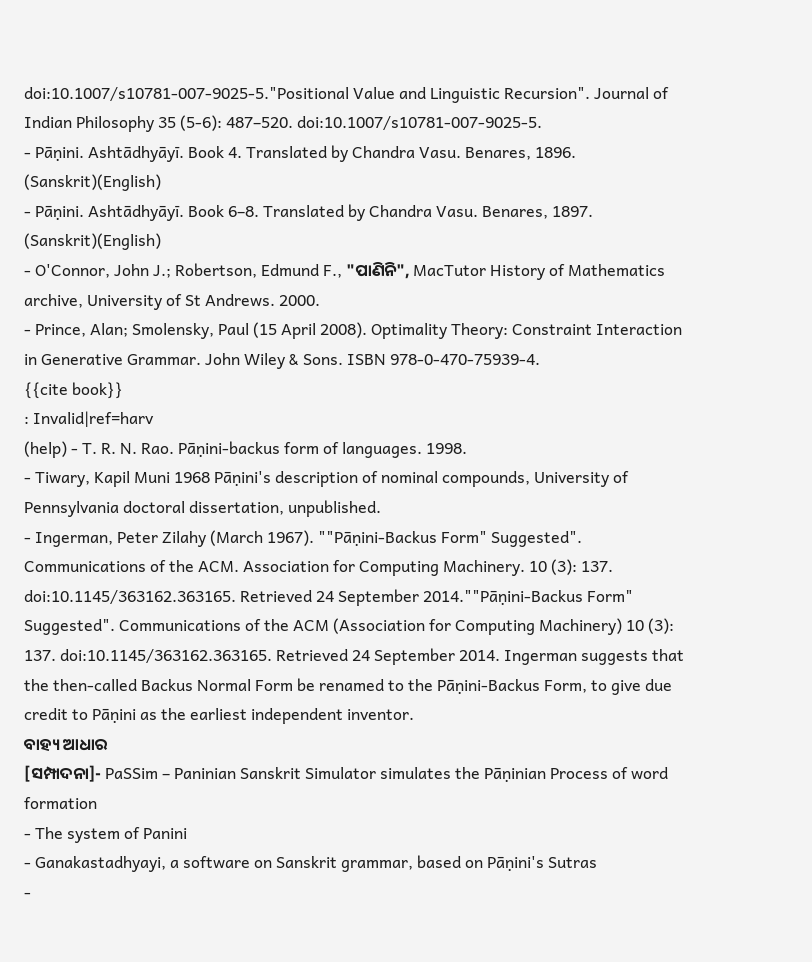doi:10.1007/s10781-007-9025-5."Positional Value and Linguistic Recursion". Journal of Indian Philosophy 35 (5-6): 487–520. doi:10.1007/s10781-007-9025-5.
- Pāṇini. Ashtādhyāyī. Book 4. Translated by Chandra Vasu. Benares, 1896. (Sanskrit)(English)
- Pāṇini. Ashtādhyāyī. Book 6–8. Translated by Chandra Vasu. Benares, 1897. (Sanskrit)(English)
- O'Connor, John J.; Robertson, Edmund F., "ପାଣିନି", MacTutor History of Mathematics archive, University of St Andrews. 2000.
- Prince, Alan; Smolensky, Paul (15 April 2008). Optimality Theory: Constraint Interaction in Generative Grammar. John Wiley & Sons. ISBN 978-0-470-75939-4.
{{cite book}}
: Invalid|ref=harv
(help) - T. R. N. Rao. Pāṇini-backus form of languages. 1998.
- Tiwary, Kapil Muni 1968 Pāṇini's description of nominal compounds, University of Pennsylvania doctoral dissertation, unpublished.
- Ingerman, Peter Zilahy (March 1967). ""Pāṇini-Backus Form" Suggested". Communications of the ACM. Association for Computing Machinery. 10 (3): 137. doi:10.1145/363162.363165. Retrieved 24 September 2014.""Pāṇini-Backus Form" Suggested". Communications of the ACM (Association for Computing Machinery) 10 (3): 137. doi:10.1145/363162.363165. Retrieved 24 September 2014. Ingerman suggests that the then-called Backus Normal Form be renamed to the Pāṇini-Backus Form, to give due credit to Pāṇini as the earliest independent inventor.
ବାହ୍ୟ ଆଧାର
[ସମ୍ପାଦନା]- PaSSim – Paninian Sanskrit Simulator simulates the Pāṇinian Process of word formation
- The system of Panini
- Ganakastadhyayi, a software on Sanskrit grammar, based on Pāṇini's Sutras
-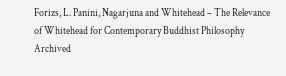Forizs, L. Panini, Nagarjuna and Whitehead – The Relevance of Whitehead for Contemporary Buddhist Philosophy Archived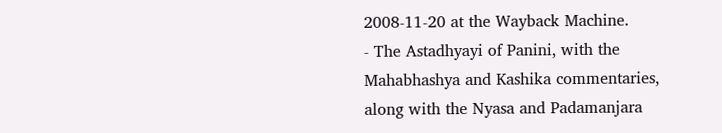2008-11-20 at the Wayback Machine.
- The Astadhyayi of Panini, with the Mahabhashya and Kashika commentaries, along with the Nyasa and Padamanjara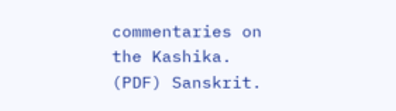commentaries on the Kashika. (PDF) Sanskrit.